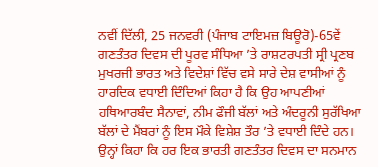ਨਵੀਂ ਦਿੱਲੀ, 25 ਜਨਵਰੀ (ਪੰਜਾਬ ਟਾਇਮਜ਼ ਬਿਊਰੋ)-65ਵੇਂ ਗਣਤੰਤਰ ਦਿਵਸ ਦੀ ਪੂਰਵ ਸੰਧਿਆ ’ਤੇ ਰਾਸ਼ਟਰਪਤੀ ਸ੍ਰੀ ਪ੍ਰਣਬ ਮੁਖਰਜੀ ਭਾਰਤ ਅਤੇ ਵਿਦੇਸ਼ਾਂ ਵਿੱਚ ਵਸੇ ਸਾਰੇ ਦੇਸ਼ ਵਾਸੀਆਂ ਨੂੰ ਹਾਰਦਿਕ ਵਧਾਈ ਦਿੰਦਿਆਂ ਕਿਹਾ ਹੈ ਕਿ ਉਹ ਆਪਣੀਆਂ ਹਥਿਆਰਬੰਦ ਸੈਨਾਵਾਂ, ਨੀਮ ਫੌਜੀ ਬੱਲਾਂ ਅਤੇ ਅੰਦਰੂਨੀ ਸੁਰੱਖਿਆ ਬੱਲਾਂ ਦੇ ਮੈਂਬਰਾਂ ਨੂੰ ਇਸ ਮੌਕੇ ਵਿਸ਼ੇਸ਼ ਤੌਰ ’ਤੇ ਵਧਾਈ ਦਿੰਦੇ ਹਨ। ਉਨ੍ਹਾਂ ਕਿਹਾ ਕਿ ਹਰ ਇਕ ਭਾਰਤੀ ਗਣਤੰਤਰ ਦਿਵਸ ਦਾ ਸਨਮਾਨ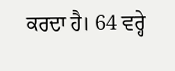ਕਰਦਾ ਹੈ। 64 ਵਰ੍ਹੇ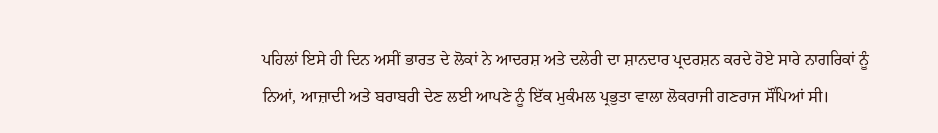ਪਹਿਲਾਂ ਇਸੇ ਹੀ ਦਿਨ ਅਸੀਂ ਭਾਰਤ ਦੇ ਲੋਕਾਂ ਨੇ ਆਦਰਸ਼ ਅਤੇ ਦਲੇਰੀ ਦਾ ਸ਼ਾਨਦਾਰ ਪ੍ਰਦਰਸ਼ਨ ਕਰਦੇ ਹੋਏ ਸਾਰੇ ਨਾਗਰਿਕਾਂ ਨੂੰ ਨਿਆਂ, ਆਜ਼ਾਦੀ ਅਤੇ ਬਰਾਬਰੀ ਦੇਣ ਲਈ ਆਪਣੇ ਨੂੰ ਇੱਕ ਮੁਕੰਮਲ ਪ੍ਰਭੁਤਾ ਵਾਲਾ ਲੋਕਰਾਜੀ ਗਣਰਾਜ ਸੌਂਪਿਆਂ ਸੀ।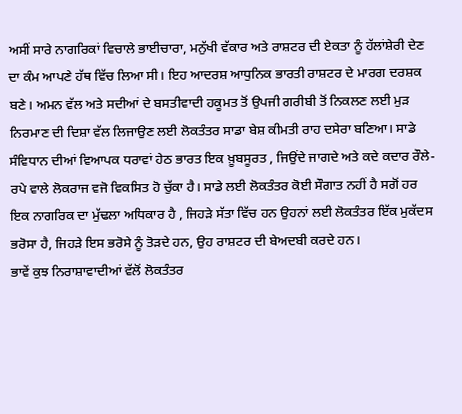ਅਸੀਂ ਸਾਰੇ ਨਾਗਰਿਕਾਂ ਵਿਚਾਲੇ ਭਾਈਚਾਰਾ, ਮਨੁੱਖੀ ਵੱਕਾਰ ਅਤੇ ਰਾਸ਼ਟਰ ਦੀ ਏਕਤਾ ਨੂੰ ਹੱਲਾਂਸ਼ੇਰੀ ਦੇਣ ਦਾ ਕੰਮ ਆਪਣੇ ਹੱਥ ਵਿੱਚ ਲਿਆ ਸੀ। ਇਹ ਆਦਰਸ਼ ਆਧੁਨਿਕ ਭਾਰਤੀ ਰਾਸ਼ਟਰ ਦੇ ਮਾਰਗ ਦਰਸ਼ਕ ਬਣੇ। ਅਮਨ ਵੱਲ ਅਤੇ ਸਦੀਆਂ ਦੇ ਬਸਤੀਵਾਦੀ ਹਕੂਮਤ ਤੋਂ ਉਪਜੀ ਗਰੀਬੀ ਤੋਂ ਨਿਕਲਣ ਲਈ ਮੁੜ ਨਿਰਮਾਣ ਦੀ ਦਿਸ਼ਾ ਵੱਲ ਲਿਜਾਉਣ ਲਈ ਲੋਕਤੰਤਰ ਸਾਡਾ ਬੇਸ਼ ਕੀਮਤੀ ਰਾਹ ਦਸੇਰਾ ਬਣਿਆ। ਸਾਡੇ ਸੰਵਿਧਾਨ ਦੀਆਂ ਵਿਆਪਕ ਧਰਾਵਾਂ ਹੇਠ ਭਾਰਤ ਇਕ ਖ਼ੂਬਸੂਰਤ , ਜਿਉਂਦੇ ਜਾਗਦੇ ਅਤੇ ਕਦੇ ਕਦਾਰ ਰੌਲੇ-ਰਪੇ ਵਾਲੇ ਲੋਕਰਾਜ ਵਜੋ ਵਿਕਸਿਤ ਹੋ ਚੁੱਕਾ ਹੈ। ਸਾਡੇ ਲਈ ਲੋਕਤੰਤਰ ਕੋਈ ਸੌਗਾਤ ਨਹੀਂ ਹੈ ਸਗੋਂ ਹਰ ਇਕ ਨਾਗਰਿਕ ਦਾ ਮੁੱਢਲਾ ਅਧਿਕਾਰ ਹੈ , ਜਿਹੜੇ ਸੱਤਾ ਵਿੱਚ ਹਨ ਉਹਨਾਂ ਲਈ ਲੋਕਤੰਤਰ ਇੱਕ ਮੁਕੱਦਸ ਭਰੋਸਾ ਹੈ, ਜਿਹੜੇ ਇਸ ਭਰੋਸੇ ਨੂੰ ਤੋੜਦੇ ਹਨ, ਉਹ ਰਾਸ਼ਟਰ ਦੀ ਬੇਅਦਬੀ ਕਰਦੇ ਹਨ।
ਭਾਵੇਂ ਕੁਝ ਨਿਰਾਸ਼ਾਵਾਦੀਆਂ ਵੱਲੋਂ ਲੋਕਤੰਤਰ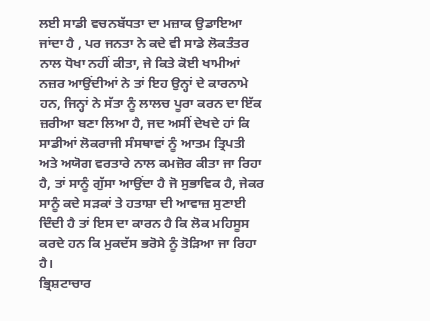ਲਈ ਸਾਡੀ ਵਚਨਬੱਧਤਾ ਦਾ ਮਜ਼ਾਕ ਉਡਾਇਆ ਜਾਂਦਾ ਹੈ , ਪਰ ਜਨਤਾ ਨੇ ਕਦੇ ਵੀ ਸਾਡੇ ਲੋਕਤੰਤਰ ਨਾਲ ਧੋਖਾ ਨਹੀਂ ਕੀਤਾ, ਜੇ ਕਿਤੇ ਕੋਈ ਖਾਮੀਆਂ ਨਜ਼ਰ ਆਉਂਦੀਆਂ ਨੇ ਤਾਂ ਇਹ ਉਨ੍ਹਾਂ ਦੇ ਕਾਰਨਾਮੇ ਹਨ, ਜਿਨ੍ਹਾਂ ਨੇ ਸੱਤਾ ਨੂੰ ਲਾਲਚ ਪੂਰਾ ਕਰਨ ਦਾ ਇੱਕ ਜ਼ਰੀਆ ਬਣਾ ਲਿਆ ਹੈ, ਜਦ ਅਸੀਂ ਦੇਖਦੇ ਹਾਂ ਕਿ ਸਾਡੀਆਂ ਲੋਕਰਾਜੀ ਸੰਸਥਾਵਾਂ ਨੂੰ ਆਤਮ ਤ੍ਰਿਪਤੀ ਅਤੇ ਅਯੋਗ ਵਰਤਾਰੇ ਨਾਲ ਕਮਜ਼ੋਰ ਕੀਤਾ ਜਾ ਰਿਹਾ ਹੈ, ਤਾਂ ਸਾਨੂੰ ਗੁੱਸਾ ਆਉਂਦਾ ਹੈ ਜੋ ਸੁਭਾਵਿਕ ਹੈ, ਜੇਕਰ ਸਾਨੂੰ ਕਦੇ ਸੜਕਾਂ ਤੇ ਹਤਾਸ਼ਾ ਦੀ ਆਵਾਜ਼ ਸੁਣਾਈ ਦਿੰਦੀ ਹੈ ਤਾਂ ਇਸ ਦਾ ਕਾਰਨ ਹੈ ਕਿ ਲੋਕ ਮਹਿਸੂਸ ਕਰਦੇ ਹਨ ਕਿ ਮੁਕਦੱਸ ਭਰੋਸੇ ਨੂੰ ਤੋੜਿਆ ਜਾ ਰਿਹਾ ਹੈ।
ਭ੍ਰਿਸ਼ਟਾਚਾਰ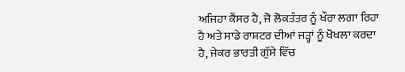ਅਜਿਹਾ ਕੈਂਸਰ ਹੈ, ਜੋ ਲੋਕਤੰਤਰ ਨੂੰ ਖੌਰਾ ਲਗਾ ਰਿਹਾ ਹੈ ਅਤੇ ਸਾਡੇ ਰਾਸ਼ਟਰ ਦੀਆਂ ਜੜ੍ਹਾਂ ਨੂੰ ਖੋਖਲਾ ਕਰਦਾ ਹੈ, ਜੇਕਰ ਭਾਰਤੀ ਗੁੱਸੇ ਵਿੱਚ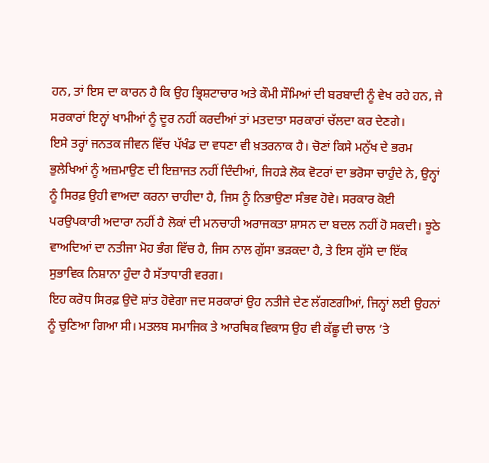ਹਨ, ਤਾਂ ਇਸ ਦਾ ਕਾਰਨ ਹੈ ਕਿ ਉਹ ਭ੍ਰਿਸ਼ਟਾਚਾਰ ਅਤੇ ਕੌਮੀ ਸੌਮਿਆਂ ਦੀ ਬਰਬਾਦੀ ਨੂੰ ਵੇਖ ਰਹੇ ਹਨ, ਜੇ ਸਰਕਾਰਾਂ ਇਨ੍ਹਾਂ ਖਾਮੀਆਂ ਨੂੰ ਦੂਰ ਨਹੀਂ ਕਰਦੀਆਂ ਤਾਂ ਮਤਦਾਤਾ ਸਰਕਾਰਾਂ ਚੱਲਦਾ ਕਰ ਦੇਣਗੇ।
ਇਸੇ ਤਰ੍ਹਾਂ ਜਨਤਕ ਜੀਵਨ ਵਿੱਚ ਪੱਖੰਡ ਦਾ ਵਧਣਾ ਵੀ ਖ਼ਤਰਨਾਕ ਹੈ। ਚੋਣਾਂ ਕਿਸੇ ਮਨੁੱਖ ਦੇ ਭਰਮ ਭੁਲੇਖਿਆਂ ਨੂੰ ਅਜ਼ਮਾਉਣ ਦੀ ਇਜ਼ਾਜਤ ਨਹੀਂ ਦਿੰਦੀਆਂ, ਜਿਹੜੇ ਲੋਕ ਵੋਟਰਾਂ ਦਾ ਭਰੋਸਾ ਚਾਹੁੰਦੇ ਨੇ, ਉਨ੍ਹਾਂ ਨੂੰ ਸਿਰਫ਼ ਉਹੀ ਵਾਅਦਾ ਕਰਨਾ ਚਾਹੀਦਾ ਹੈ, ਜਿਸ ਨੂੰ ਨਿਭਾਉਣਾ ਸੰਭਵ ਹੋਵੇ। ਸਰਕਾਰ ਕੋਈ ਪਰਉਪਕਾਰੀ ਅਦਾਰਾ ਨਹੀਂ ਹੈ ਲੋਕਾਂ ਦੀ ਮਨਚਾਹੀ ਅਰਾਜਕਤਾ ਸ਼ਾਸਨ ਦਾ ਬਦਲ ਨਹੀਂ ਹੋ ਸਕਦੀ। ਝੂਠੇ ਵਾਅਦਿਆਂ ਦਾ ਨਤੀਜਾ ਮੋਹ ਭੰਗ ਵਿੱਚ ਹੈ, ਜਿਸ ਨਾਲ ਗੁੱਸਾ ਭੜਕਦਾ ਹੈ, ਤੇ ਇਸ ਗੁੱਸੇ ਦਾ ਇੱਕ ਸੁਭਾਵਿਕ ਨਿਸ਼ਾਨਾ ਹੁੰਦਾ ਹੈ ਸੱਤਾਧਾਰੀ ਵਰਗ।
ਇਹ ਕਰੋਧ ਸਿਰਫ਼ ਉਦੋ ਸ਼ਾਂਤ ਹੋਵੇਗਾ ਜਦ ਸਰਕਾਰਾਂ ਉਹ ਨਤੀਜੇ ਦੇਣ ਲੱਗਣਗੀਆਂ, ਜਿਨ੍ਹਾਂ ਲਈ ਉਹਨਾਂ ਨੂੰ ਚੁਣਿਆ ਗਿਆ ਸੀ। ਮਤਲਬ ਸਮਾਜਿਕ ਤੇ ਆਰਥਿਕ ਵਿਕਾਸ ਉਹ ਵੀ ਕੱਛੂ ਦੀ ਚਾਲ ’ਤੇ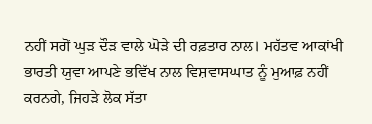ਨਹੀਂ ਸਗੋਂ ਘੁੜ ਦੌੜ ਵਾਲੇ ਘੋੜੇ ਦੀ ਰਫ਼ਤਾਰ ਨਾਲ। ਮਹੱਤਵ ਆਕਾਂਖੀ ਭਾਰਤੀ ਯੁਵਾ ਆਪਣੇ ਭਵਿੱਖ ਨਾਲ ਵਿਸ਼ਵਾਸਘਾਤ ਨੂੰ ਮੁਆਫ਼ ਨਹੀਂ ਕਰਨਗੇ, ਜਿਹੜੇ ਲੋਕ ਸੱਤਾ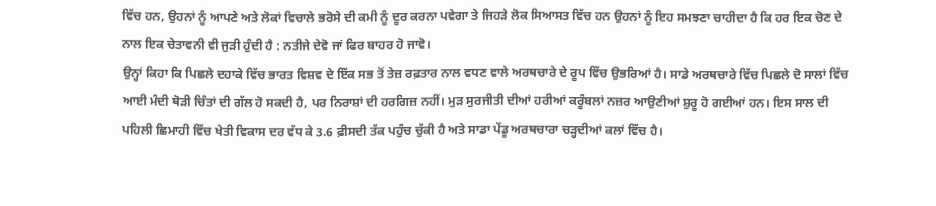ਵਿੱਚ ਹਨ, ਉਹਨਾਂ ਨੂੰ ਆਪਣੇ ਅਤੇ ਲੋਕਾਂ ਵਿਚਾਲੇ ਭਰੋਸੇ ਦੀ ਕਮੀ ਨੂੰ ਦੂਰ ਕਰਨਾ ਪਵੇਗਾ ਤੇ ਜਿਹੜੇ ਲੋਕ ਸਿਆਸਤ ਵਿੱਚ ਹਨ ਉਹਨਾਂ ਨੂੰ ਇਹ ਸਮਝਣਾ ਚਾਹੀਦਾ ਹੈ ਕਿ ਹਰ ਇਕ ਚੋਣ ਦੇ ਨਾਲ ਇਕ ਚੇਤਾਵਨੀ ਵੀ ਜੁੜੀ ਹੁੰਦੀ ਹੈ : ਨਤੀਜੇ ਦੇਵੋ ਜਾਂ ਫਿਰ ਬਾਹਰ ਹੋ ਜਾਵੋ।
ਉਨ੍ਹਾਂ ਕਿਹਾ ਕਿ ਪਿਛਲੇ ਦਹਾਕੇ ਵਿੱਚ ਭਾਰਤ ਵਿਸ਼ਵ ਦੇ ਇੱਕ ਸਭ ਤੋਂ ਤੇਜ਼ ਰਫ਼ਤਾਰ ਨਾਲ ਵਧਣ ਵਾਲੇ ਅਰਥਚਾਰੇ ਦੇ ਰੂਪ ਵਿੱਚ ਉਭਰਿਆਂ ਹੈ। ਸਾਡੇ ਅਰਥਚਾਰੇ ਵਿੱਚ ਪਿਛਲੇ ਦੋ ਸਾਲਾਂ ਵਿੱਚ ਆਈ ਮੰਦੀ ਥੋੜੀ ਚਿੰਤਾਂ ਦੀ ਗੱਲ ਹੋ ਸਕਦੀ ਹੈ, ਪਰ ਨਿਰਾਸ਼ਾਂ ਦੀ ਹਰਗਿਜ਼ ਨਹੀਂ। ਮੁੜ ਸੁਰਜੀਤੀ ਦੀਆਂ ਹਰੀਆਂ ਕਰੂੰਬਲਾਂ ਨਜ਼ਰ ਆਉਣੀਆਂ ਸ਼ੁਰੂ ਹੋ ਗਈਆਂ ਹਨ। ਇਸ ਸਾਲ ਦੀ ਪਹਿਲੀ ਛਿਮਾਹੀ ਵਿੱਚ ਖੇਤੀ ਵਿਕਾਸ ਦਰ ਵੱਧ ਕੇ 3.6 ਫ਼ੀਸਦੀ ਤੱਕ ਪਹੁੰਚ ਚੁੱਕੀ ਹੈ ਅਤੇ ਸਾਡਾ ਪੇਂਡੂ ਅਰਥਚਾਰਾ ਚੜ੍ਹਦੀਆਂ ਕਲਾਂ ਵਿੱਚ ਹੈ।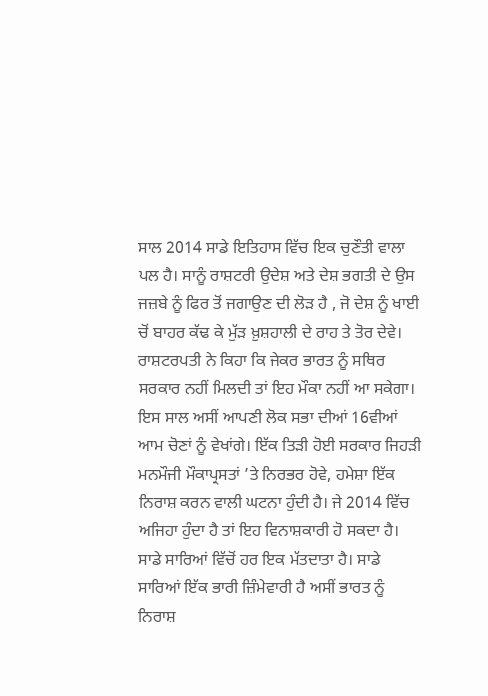ਸਾਲ 2014 ਸਾਡੇ ਇਤਿਹਾਸ ਵਿੱਚ ਇਕ ਚੁਣੌਤੀ ਵਾਲਾ ਪਲ ਹੈ। ਸਾਨੂੰ ਰਾਸ਼ਟਰੀ ਉਦੇਸ਼ ਅਤੇ ਦੇਸ਼ ਭਗਤੀ ਦੇ ਉਸ ਜਜ਼ਬੇ ਨੂੰ ਫਿਰ ਤੋਂ ਜਗਾਉਣ ਦੀ ਲੋੜ ਹੈ , ਜੋ ਦੇਸ਼ ਨੂੰ ਖਾਈ ਚੋਂ ਬਾਹਰ ਕੱਢ ਕੇ ਮੁੱੜ ਖ਼ੁਸ਼ਹਾਲੀ ਦੇ ਰਾਹ ਤੇ ਤੋਰ ਦੇਵੇ।
ਰਾਸ਼ਟਰਪਤੀ ਨੇ ਕਿਹਾ ਕਿ ਜੇਕਰ ਭਾਰਤ ਨੂੰ ਸਥਿਰ ਸਰਕਾਰ ਨਹੀਂ ਮਿਲਦੀ ਤਾਂ ਇਹ ਮੌਕਾ ਨਹੀਂ ਆ ਸਕੇਗਾ। ਇਸ ਸਾਲ ਅਸੀਂ ਆਪਣੀ ਲੋਕ ਸਭਾ ਦੀਆਂ 16ਵੀਆਂ ਆਮ ਚੋਣਾਂ ਨੂੰ ਵੇਖਾਂਗੇ। ਇੱਕ ਤਿੜੀ ਹੋਈ ਸਰਕਾਰ ਜਿਹੜੀ ਮਨਮੌਜੀ ਮੌਕਾਪ੍ਰਸਤਾਂ ’ਤੇ ਨਿਰਭਰ ਹੋਵੇ, ਹਮੇਸ਼ਾ ਇੱਕ ਨਿਰਾਸ਼ ਕਰਨ ਵਾਲੀ ਘਟਨਾ ਹੁੰਦੀ ਹੈ। ਜੇ 2014 ਵਿੱਚ ਅਜਿਹਾ ਹੁੰਦਾ ਹੈ ਤਾਂ ਇਹ ਵਿਨਾਸ਼ਕਾਰੀ ਹੋ ਸਕਦਾ ਹੈ। ਸਾਡੇ ਸਾਰਿਆਂ ਵਿੱਚੋਂ ਹਰ ਇਕ ਮੱਤਦਾਤਾ ਹੈ। ਸਾਡੇ ਸਾਰਿਆਂ ਇੱਕ ਭਾਰੀ ਜ਼ਿੰਮੇਵਾਰੀ ਹੈ ਅਸੀਂ ਭਾਰਤ ਨੂੰ ਨਿਰਾਸ਼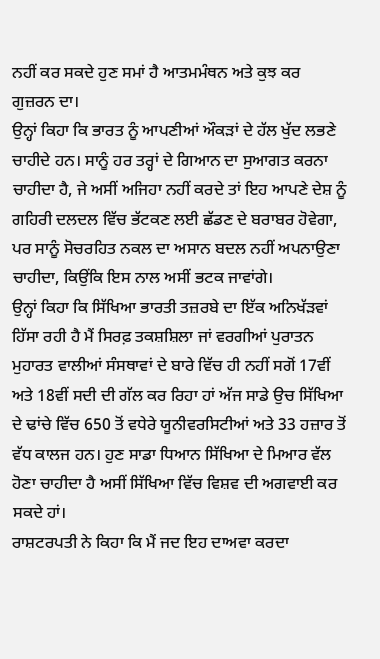ਨਹੀਂ ਕਰ ਸਕਦੇ ਹੁਣ ਸਮਾਂ ਹੈ ਆਤਮਮੰਥਨ ਅਤੇ ਕੁਝ ਕਰ ਗੁਜ਼ਰਨ ਦਾ।
ਉਨ੍ਹਾਂ ਕਿਹਾ ਕਿ ਭਾਰਤ ਨੂੰ ਆਪਣੀਆਂ ਔਕੜਾਂ ਦੇ ਹੱਲ ਖੁੱਦ ਲਭਣੇ ਚਾਹੀਦੇ ਹਨ। ਸਾਨੂੰ ਹਰ ਤਰ੍ਹਾਂ ਦੇ ਗਿਆਨ ਦਾ ਸੁਆਗਤ ਕਰਨਾ ਚਾਹੀਦਾ ਹੈ, ਜੇ ਅਸੀਂ ਅਜਿਹਾ ਨਹੀਂ ਕਰਦੇ ਤਾਂ ਇਹ ਆਪਣੇ ਦੇਸ਼ ਨੂੰ ਗਹਿਰੀ ਦਲਦਲ ਵਿੱਚ ਭੱਟਕਣ ਲਈ ਛੱਡਣ ਦੇ ਬਰਾਬਰ ਹੋਵੇਗਾ, ਪਰ ਸਾਨੂੰ ਸੋਚਰਹਿਤ ਨਕਲ ਦਾ ਅਸਾਨ ਬਦਲ ਨਹੀਂ ਅਪਨਾਉਣਾ ਚਾਹੀਦਾ, ਕਿਉਂਕਿ ਇਸ ਨਾਲ ਅਸੀਂ ਭਟਕ ਜਾਵਾਂਗੇ।
ਉਨ੍ਹਾਂ ਕਿਹਾ ਕਿ ਸਿੱਖਿਆ ਭਾਰਤੀ ਤਜ਼ਰਬੇ ਦਾ ਇੱਕ ਅਨਿਖੱੜਵਾਂ ਹਿੱਸਾ ਰਹੀ ਹੈ ਮੈਂ ਸਿਰਫ਼ ਤਕਸ਼ਸ਼ਿਲਾ ਜਾਂ ਵਰਗੀਆਂ ਪੁਰਾਤਨ ਮੁਹਾਰਤ ਵਾਲੀਆਂ ਸੰਸਥਾਵਾਂ ਦੇ ਬਾਰੇ ਵਿੱਚ ਹੀ ਨਹੀਂ ਸਗੋਂ 17ਵੀਂ ਅਤੇ 18ਵੀਂ ਸਦੀ ਦੀ ਗੱਲ ਕਰ ਰਿਹਾ ਹਾਂ ਅੱਜ ਸਾਡੇ ਉਚ ਸਿੱਖਿਆ ਦੇ ਢਾਂਚੇ ਵਿੱਚ 650 ਤੋਂ ਵਧੇਰੇ ਯੂਨੀਵਰਸਿਟੀਆਂ ਅਤੇ 33 ਹਜ਼ਾਰ ਤੋਂ ਵੱਧ ਕਾਲਜ ਹਨ। ਹੁਣ ਸਾਡਾ ਧਿਆਨ ਸਿੱਖਿਆ ਦੇ ਮਿਆਰ ਵੱਲ ਹੋਣਾ ਚਾਹੀਦਾ ਹੈ ਅਸੀਂ ਸਿੱਖਿਆ ਵਿੱਚ ਵਿਸ਼ਵ ਦੀ ਅਗਵਾਈ ਕਰ ਸਕਦੇ ਹਾਂ।
ਰਾਸ਼ਟਰਪਤੀ ਨੇ ਕਿਹਾ ਕਿ ਮੈਂ ਜਦ ਇਹ ਦਾਅਵਾ ਕਰਦਾ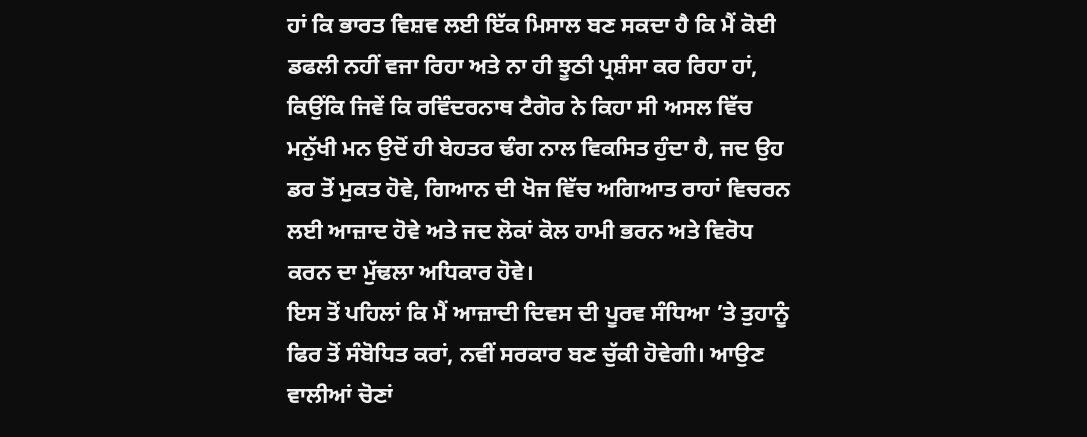ਹਾਂ ਕਿ ਭਾਰਤ ਵਿਸ਼ਵ ਲਈ ਇੱਕ ਮਿਸਾਲ ਬਣ ਸਕਦਾ ਹੈ ਕਿ ਮੈਂ ਕੋਈ ਡਫਲੀ ਨਹੀਂ ਵਜਾ ਰਿਹਾ ਅਤੇ ਨਾ ਹੀ ਝੂਠੀ ਪ੍ਰਸ਼ੰਸਾ ਕਰ ਰਿਹਾ ਹਾਂ, ਕਿਉਂਕਿ ਜਿਵੇਂ ਕਿ ਰਵਿੰਦਰਨਾਥ ਟੈਗੋਰ ਨੇ ਕਿਹਾ ਸੀ ਅਸਲ ਵਿੱਚ ਮਨੁੱਖੀ ਮਨ ਉਦੋਂ ਹੀ ਬੇਹਤਰ ਢੰਗ ਨਾਲ ਵਿਕਸਿਤ ਹੁੰਦਾ ਹੈ, ਜਦ ਉਹ ਡਰ ਤੋਂ ਮੁਕਤ ਹੋਵੇ, ਗਿਆਨ ਦੀ ਖੋਜ ਵਿੱਚ ਅਗਿਆਤ ਰਾਹਾਂ ਵਿਚਰਨ ਲਈ ਆਜ਼ਾਦ ਹੋਵੇ ਅਤੇ ਜਦ ਲੋਕਾਂ ਕੋਲ ਹਾਮੀ ਭਰਨ ਅਤੇ ਵਿਰੋਧ ਕਰਨ ਦਾ ਮੁੱਢਲਾ ਅਧਿਕਾਰ ਹੋਵੇ।
ਇਸ ਤੋਂ ਪਹਿਲਾਂ ਕਿ ਮੈਂ ਆਜ਼ਾਦੀ ਦਿਵਸ ਦੀ ਪੂਰਵ ਸੰਧਿਆ ’ਤੇ ਤੁਹਾਨੂੰ ਫਿਰ ਤੋਂ ਸੰਬੋਧਿਤ ਕਰਾਂ, ਨਵੀਂ ਸਰਕਾਰ ਬਣ ਚੁੱਕੀ ਹੋਵੇਗੀ। ਆਉਣ ਵਾਲੀਆਂ ਚੋਣਾਂ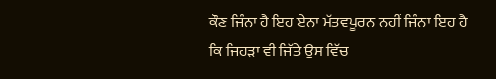ਕੌਣ ਜਿੰਨਾ ਹੈ ਇਹ ਏਨਾ ਮੱਤਵਪੂਰਨ ਨਹੀਂ ਜਿੰਨਾ ਇਹ ਹੈ ਕਿ ਜਿਹੜਾ ਵੀ ਜਿੱਤੇ ਉਸ ਵਿੱਚ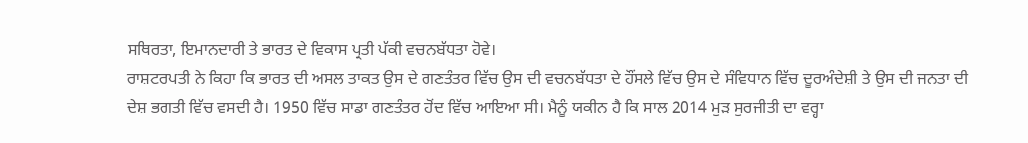ਸਥਿਰਤਾ, ਇਮਾਨਦਾਰੀ ਤੇ ਭਾਰਤ ਦੇ ਵਿਕਾਸ ਪ੍ਰਤੀ ਪੱਕੀ ਵਚਨਬੱਧਤਾ ਹੋਵੇ।
ਰਾਸ਼ਟਰਪਤੀ ਨੇ ਕਿਹਾ ਕਿ ਭਾਰਤ ਦੀ ਅਸਲ ਤਾਕਤ ਉਸ ਦੇ ਗਣਤੰਤਰ ਵਿੱਚ ਉਸ ਦੀ ਵਚਨਬੱਧਤਾ ਦੇ ਹੌਂਸਲੇ ਵਿੱਚ ਉਸ ਦੇ ਸੰਵਿਧਾਨ ਵਿੱਚ ਦੂਰਅੰਦੇਸ਼ੀ ਤੇ ਉਸ ਦੀ ਜਨਤਾ ਦੀ ਦੇਸ਼ ਭਗਤੀ ਵਿੱਚ ਵਸਦੀ ਹੈ। 1950 ਵਿੱਚ ਸਾਡਾ ਗਣਤੰਤਰ ਹੋਂਦ ਵਿੱਚ ਆਇਆ ਸੀ। ਮੈਨੂੰ ਯਕੀਨ ਹੈ ਕਿ ਸਾਲ 2014 ਮੁੜ ਸੁਰਜੀਤੀ ਦਾ ਵਰ੍ਹਾ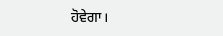ਹੋਵੇਗਾ।